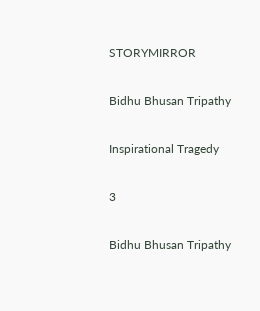STORYMIRROR

Bidhu Bhusan Tripathy

Inspirational Tragedy

3

Bidhu Bhusan Tripathy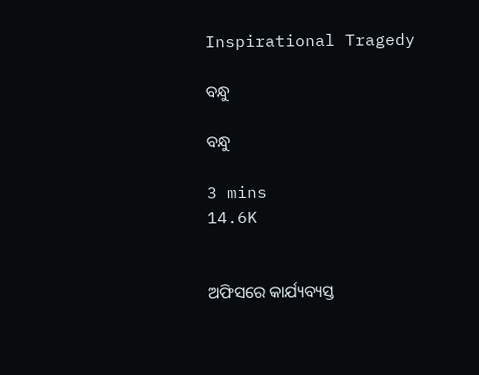Inspirational Tragedy

ବନ୍ଧୁ

ବନ୍ଧୁ

3 mins
14.6K


ଅଫିସରେ କାର୍ଯ୍ୟବ୍ୟସ୍ତ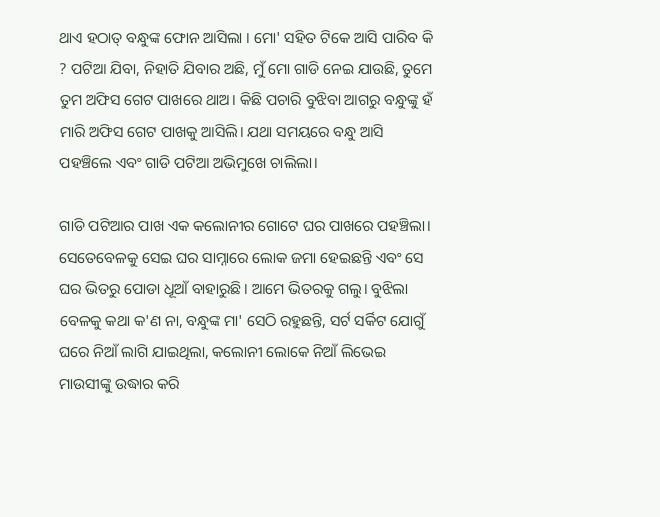ଥାଏ ହଠାତ୍ ବନ୍ଧୁଙ୍କ ଫୋନ ଆସିଲା । ମୋ' ସହିତ ଟିକେ ଆସି ପାରିବ କି  ? ପଟିଆ ଯିବା, ନିହାତି ଯିବାର ଅଛି, ମୁଁ ମୋ ଗାଡି ନେଇ ଯାଉଛି, ତୁମେ ତୁମ ଅଫିସ ଗେଟ ପାଖରେ ଥାଅ। କିଛି ପଚାରି ବୁଝିବା ଆଗରୁ ବନ୍ଧୁଙ୍କୁ ହଁ ମାରି ଅଫିସ ଗେଟ ପାଖକୁ ଆସିଲି। ଯଥା ସମୟରେ ବନ୍ଧୁ ଆସି ପହଞ୍ଚିଲେ ଏବଂ ଗାଡି ପଟିଆ ଅଭିମୁଖେ ଚାଲିଲା।

ଗାଡି ପଟିଆର ପାଖ ଏକ କଲୋନୀର ଗୋଟେ ଘର ପାଖରେ ପହଞ୍ଚିଲା। ସେତେବେଳକୁ ସେଇ ଘର ସାମ୍ନାରେ ଲୋକ ଜମା ହେଇଛନ୍ତି ଏବଂ ସେ ଘର ଭିତରୁ ପୋଡା ଧୂଆଁ ବାହାରୁଛି। ଆମେ ଭିତରକୁ ଗଲୁ। ବୁଝିଲା ବେଳକୁ କଥା କ'ଣ ନା, ବନ୍ଧୁଙ୍କ ମା' ସେଠି ରହୁଛନ୍ତି, ସର୍ଟ ସର୍କିଟ ଯୋଗୁଁ ଘରେ ନିଆଁ ଲାଗି ଯାଇଥିଲା, କଲୋନୀ ଲୋକେ ନିଆଁ ଲିଭେଇ ମାଉସୀଙ୍କୁ ଉଦ୍ଧାର କରି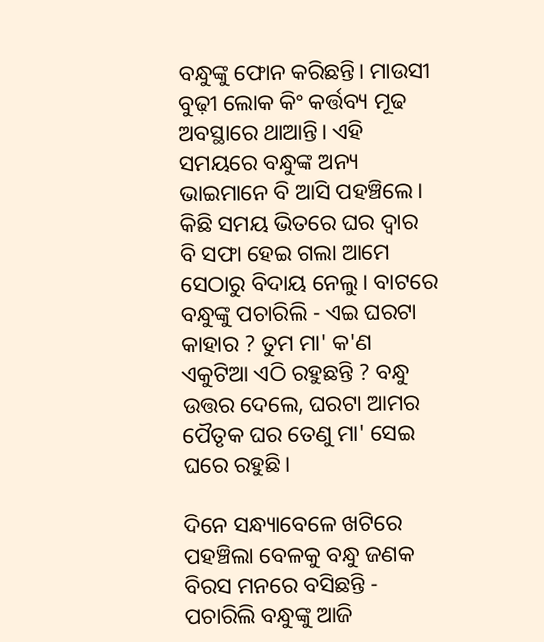ବନ୍ଧୁଙ୍କୁ ଫୋନ କରିଛନ୍ତି। ମାଉସୀ ବୁଢ଼ୀ ଲୋକ କିଂ କର୍ତ୍ତବ୍ୟ ମୂଢ ଅବସ୍ଥାରେ ଥାଆନ୍ତି। ଏହି ସମୟରେ ବନ୍ଧୁଙ୍କ ଅନ୍ୟ ଭାଇମାନେ ବି ଆସି ପହଞ୍ଚିଲେ। କିଛି ସମୟ ଭିତରେ ଘର ଦ୍ୱାର ବି ସଫା ହେଇ ଗଲା ଆମେ ସେଠାରୁ ବିଦାୟ ନେଲୁ। ବାଟରେ ବନ୍ଧୁଙ୍କୁ ପଚାରିଲି - ଏଇ ଘରଟା କାହାର ? ତୁମ ମା' କ'ଣ ଏକୁଟିଆ ଏଠି ରହୁଛନ୍ତି ? ବନ୍ଧୁ ଉତ୍ତର ଦେଲେ, ଘରଟା ଆମର ପୈତୃକ ଘର ତେଣୁ ମା' ସେଇ ଘରେ ରହୁଛି।

ଦିନେ ସନ୍ଧ୍ୟାବେଳେ ଖଟିରେ ପହଞ୍ଚିଲା ବେଳକୁ ବନ୍ଧୁ ଜଣକ ବିରସ ମନରେ ବସିଛନ୍ତି - ପଚାରିଲି ବନ୍ଧୁଙ୍କୁ ଆଜି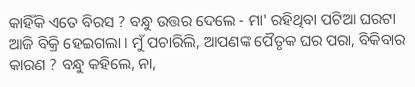କାହିଁକି ଏତେ ବିରସ ? ବନ୍ଧୁ ଉତ୍ତର ଦେଲେ - ମା' ରହିଥିବା ପଟିଆ ଘରଟା ଆଜି ବିକ୍ରି ହେଇଗଲା । ମୁଁ ପଚାରିଲି, ଆପଣଙ୍କ ପୈତୃକ ଘର ପରା, ବିକିବାର କାରଣ ? ବନ୍ଧୁ କହିଲେ, ନା,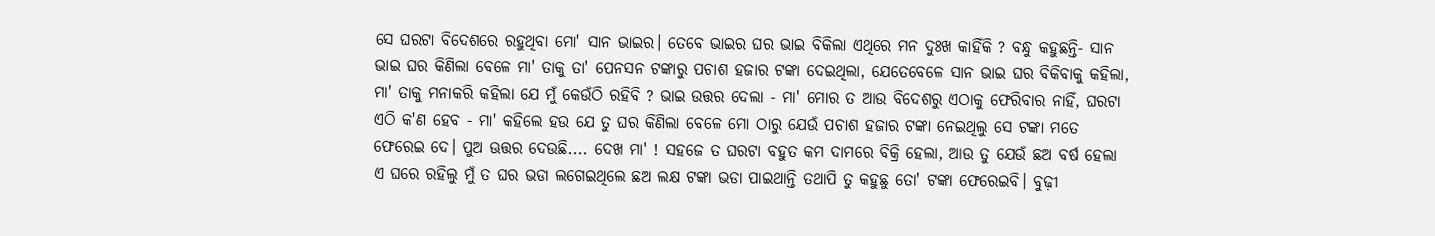ସେ ଘରଟା ବିଦେଶରେ ରହୁଥିବା ମୋ' ସାନ ଭାଇର। ତେବେ ଭାଇର ଘର ଭାଇ ବିକିଲା ଏଥିରେ ମନ ଦୁଃଖ କାହିଁକି ? ବନ୍ଧୁ କହୁଛନ୍ତି- ସାନ ଭାଇ ଘର କିଣିଲା ବେଳେ ମା' ତାକୁ ତା' ପେନସନ ଟଙ୍କାରୁ ପଚାଶ ହଜାର ଟଙ୍କା ଦେଇଥିଲା, ଯେତେବେଳେ ସାନ ଭାଇ ଘର ବିକିବାକୁ କହିଲା, ମା' ତାକୁ ମନାକରି କହିଲା ଯେ ମୁଁ କେଉଁଠି ରହିବି ? ଭାଇ ଉତ୍ତର ଦେଲା - ମା' ମୋର ତ ଆଉ ବିଦେଶରୁ ଏଠାକୁ ଫେରିବାର ନାହିଁ, ଘରଟା ଏଠି କ'ଣ ହେବ - ମା' କହିଲେ ହଉ ଯେ ତୁ ଘର କିଣିଲା ବେଳେ ମୋ ଠାରୁ ଯେଉଁ ପଚାଶ ହଜାର ଟଙ୍କା ନେଇଥିଲୁ ସେ ଟଙ୍କା ମତେ ଫେରେଇ ଦେ। ପୁଅ ଊତ୍ତର ଦେଉଛି.... ଦେଖ ମା' ! ସହଜେ ତ ଘରଟା ବହୁତ କମ ଦାମରେ ବିକ୍ରି ହେଲା, ଆଉ ତୁ ଯେଉଁ ଛଅ ବର୍ଷ ହେଲା ଏ ଘରେ ରହିଲୁ ମୁଁ ତ ଘର ଭଡା ଲଗେଇଥିଲେ ଛଅ ଲକ୍ଷ ଟଙ୍କା ଭଡା ପାଇଥାନ୍ତି ତଥାପି ତୁ କହୁଛୁ ତୋ' ଟଙ୍କା ଫେରେଇବି। ବୁଢ଼ୀ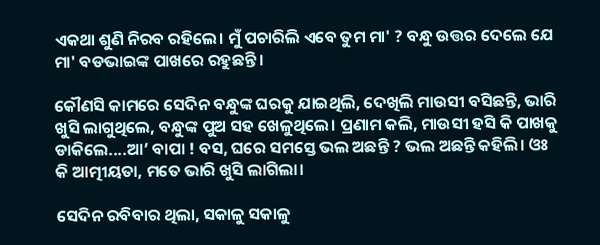ଏକଥା ଶୁଣି ନିରବ ରହିଲେ। ମୁଁ ପଚାରିଲି ଏବେ ତୁମ ମା' ? ବନ୍ଧୁ ଉତ୍ତର ଦେଲେ ଯେ ମା' ବଡଭାଇଙ୍କ ପାଖରେ ରହୁଛନ୍ତି।

କୌଣସି କାମରେ ସେଦିନ ବନ୍ଧୁଙ୍କ ଘରକୁ ଯାଇଥିଲି, ଦେଖିଲି ମାଉସୀ ବସିଛନ୍ତି, ଭାରି ଖୁସି ଲାଗୁଥିଲେ, ବନ୍ଧୁଙ୍କ ପୁଅ ସହ ଖେଳୁଥିଲେ। ପ୍ରଣାମ କଲି, ମାଉସୀ ହସି କି ପାଖକୁ ଡାକିଲେ....ଆ’ ବାପା ! ବସ, ଘରେ ସମସ୍ତେ ଭଲ ଅଛନ୍ତି ? ଭଲ ଅଛନ୍ତି କହିଲି। ଓଃ କି ଆତ୍ମୀୟତା, ମତେ ଭାରି ଖୁସି ଲାଗିଲା।

ସେଦିନ ରବିବାର ଥିଲା, ସକାଳୁ ସକାଳୁ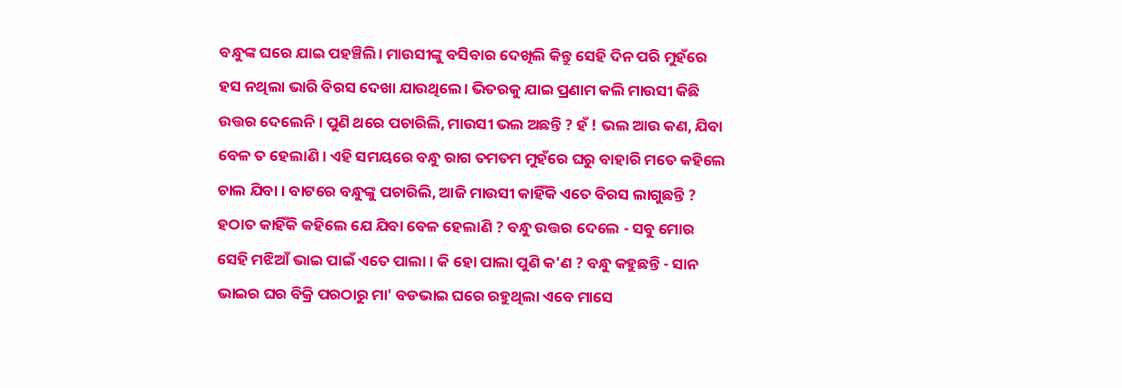ବନ୍ଧୁଙ୍କ ଘରେ ଯାଇ ପହଞ୍ଚିଲି। ମାଉସୀଙ୍କୁ ବସିବାର ଦେଖିଲି କିନ୍ତୁ ସେହି ଦିନ ପରି ମୁହଁରେ ହସ ନଥିଲା ଭାରି ବିରସ ଦେଖା ଯାଉଥିଲେ। ଭିତରକୁ ଯାଇ ପ୍ରଣାମ କଲି ମାଉସୀ କିଛି ଉତ୍ତର ଦେଲେନି । ପୁଣି ଥରେ ପଚାରିଲି, ମାଉସୀ ଭଲ ଅଛନ୍ତି ? ହଁ ! ଭଲ ଆଉ କଣ, ଯିବା ବେଳ ତ ହେଲାଣି । ଏହି ସମୟରେ ବନ୍ଧୁ ରାଗ ତମତମ ମୁହଁରେ ଘରୁ ବାହାରି ମତେ କହିଲେ ଚାଲ ଯିବା । ବାଟରେ ବନ୍ଧୁଙ୍କୁ ପଚାରିଲି, ଆଜି ମାଉସୀ କାହିଁକି ଏତେ ବିରସ ଲାଗୁଛନ୍ତି ? ହଠାତ କାହିଁକି କହିଲେ ଯେ ଯିବା ବେଳ ହେଲାଣି ? ବନ୍ଧୁ ଉତ୍ତର ଦେଲେ - ସବୁ ମୋର ସେହି ମଝିଆଁ ଭାଇ ପାଇଁ ଏତେ ପାଲା । କି ହୋ ପାଲା ପୁଣି କ'ଣ ? ବନ୍ଧୁ କହୁଛନ୍ତି - ସାନ ଭାଇର ଘର ବିକ୍ରି ପରଠାରୁ ମା' ବଡଭାଇ ଘରେ ରହୁଥିଲା ଏବେ ମାସେ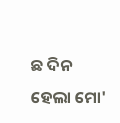ଛ ଦିନ ହେଲା ମୋ'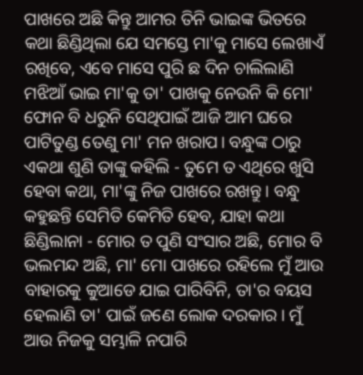ପାଖରେ ଅଛି କିନ୍ତୁ ଆମର ତିନି ଭାଇଙ୍କ ଭିତରେ କଥା ଛିଣ୍ଡିଥିଲା ଯେ ସମସ୍ତେ ମା'କୁ ମାସେ ଲେଖାଏଁ ରଖିବେ, ଏବେ ମାସେ ପୁରି ଛ ଦିନ ଚାଲିଲାଣି ମଝିଆଁ ଭାଇ ମା'କୁ ତା' ପାଖକୁ ନେଉନି କି ମୋ' ଫୋନ ବି ଧରୁନି ସେଥିପାଇଁ ଆଜି ଆମ ଘରେ ପାଟିତୁଣ୍ଡ ତେଣୁ ମା' ମନ ଖରାପ। ବନ୍ଧୁଙ୍କ ଠାରୁ ଏକଥା ଶୁଣି ତାଙ୍କୁ କହିଲି - ତୁମେ ତ ଏଥିରେ ଖୁସି ହେବା କଥା, ମା'ଙ୍କୁ ନିଜ ପାଖରେ ରଖନ୍ତୁ। ବନ୍ଧୁ କହୁଛନ୍ତି ସେମିତି କେମିତି ହେବ, ଯାହା କଥା ଛିଣ୍ଡିଲାନା - ମୋର ତ ପୁଣି ସଂସାର ଅଛି, ମୋର ବି ଭଲମନ୍ଦ ଅଛି, ମା' ମୋ ପାଖରେ ରହିଲେ ମୁଁ ଆଉ ବାହାରକୁ କୁଆଡେ ଯାଇ ପାରିବିନି, ତା'ର ବୟସ ହେଲାଣି ତା' ପାଇଁ ଜଣେ ଲୋକ ଦରକାର। ମୁଁ ଆଉ ନିଜକୁ ସମ୍ଭାଳି ନପାରି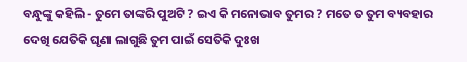ବନ୍ଧୁଙ୍କୁ କହିଲି - ତୁମେ ତାଙ୍କରି ପୁଅଟି ? ଇଏ କି ମନୋଭାବ ତୁମର ? ମତେ ତ ତୁମ ବ୍ୟବହାର ଦେଖି ଯେତିକି ଘୃଣା ଲାଗୁଛି ତୁମ ପାଇଁ ସେତିକି ଦୁଃଖ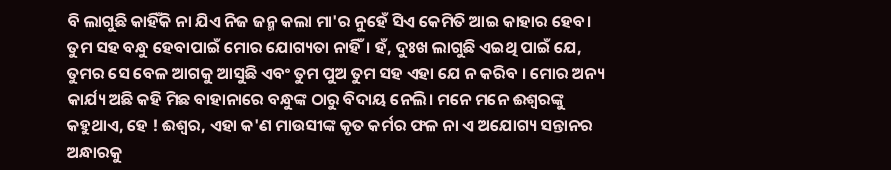ବି ଲାଗୁଛି କାହିଁକି ନା ଯିଏ ନିଜ ଜନ୍ମ କଲା ମା'ର ନୁହେଁ ସିଏ କେମିତି ଆଇ କାହାର ହେବ। ତୁମ ସହ ବନ୍ଧୁ ହେବାପାଇଁ ମୋର ଯୋଗ୍ୟତା ନାହିଁ। ହଁ, ଦୁଃଖ ଲାଗୁଛି ଏଇଥି ପାଇଁ ଯେ, ତୁମର ସେ ବେଳ ଆଗକୁ ଆସୁଛି ଏବଂ ତୁମ ପୁଅ ତୁମ ସହ ଏହା ଯେ ନ କରିବ । ମୋର ଅନ୍ୟ କାର୍ଯ୍ୟ ଅଛି କହି ମିଛ ବାହାନାରେ ବନ୍ଧୁଙ୍କ ଠାରୁ ବିଦାୟ ନେଲି। ମନେ ମନେ ଈଶ୍ବରଙ୍କୁ କହୁଥାଏ, ହେ ! ଈଶ୍ୱର, ଏହା କ'ଣ ମାଉସୀଙ୍କ କୃତ କର୍ମର ଫଳ ନା ଏ ଅଯୋଗ୍ୟ ସନ୍ତାନର ଅନ୍ଧାରକୁ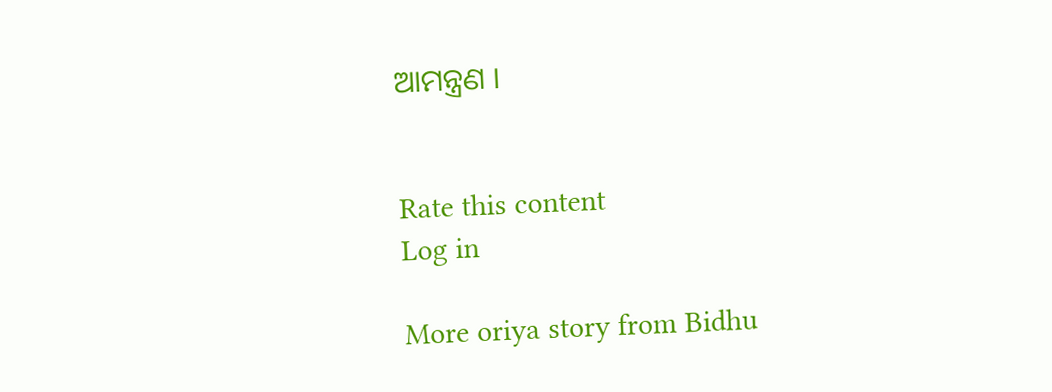ଆମନ୍ତ୍ରଣ ।


Rate this content
Log in

More oriya story from Bidhu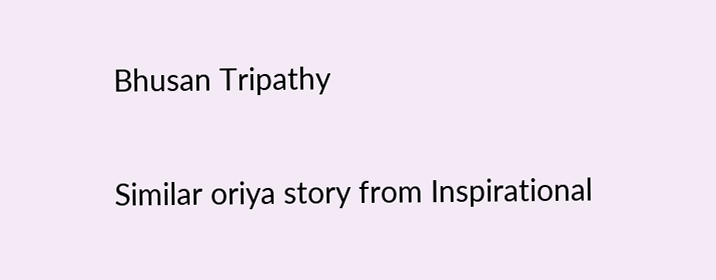Bhusan Tripathy

Similar oriya story from Inspirational